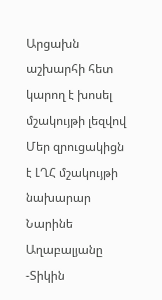Արցախն աշխարհի հետ կարող է խոսել մշակույթի լեզվով
Մեր զրուցակիցն է ԼՂՀ մշակույթի նախարար Նարինե Աղաբալյանը
-Տիկին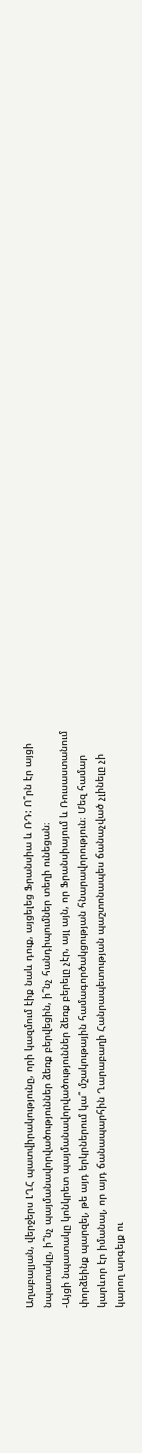Աղաբալյան, վերջերս ԼՂՀ պատվիրակությունը, որի կազմում էիք նաև դուք, այցելեց Ֆրանսիա և ՌԴ: Ո՞րն էր այցի նպատակը, ի՞նչ պայմանավորվածություններ ձեռք բերվեցին, ի՞նչ հանդիպումներ տեղի ունեցան։
-Այցի նպատակը կոնկրետ պայմանավորվածություններ ձեռք բերելը չէր, այլ այն, որ Ֆրանսիայում և Ռուսաստանում փորձեինք պարզել, թե այդ երկրներում կա՞ մշակութային համագործակցության հնարավորություն։ Մեզ համար կարևոր էր իմանալ, որ այդ ճանապարհին Ղարաբաղի Հանրապետության պաշտոնապես ճանաչված չլինելը չի կարող արգելք ու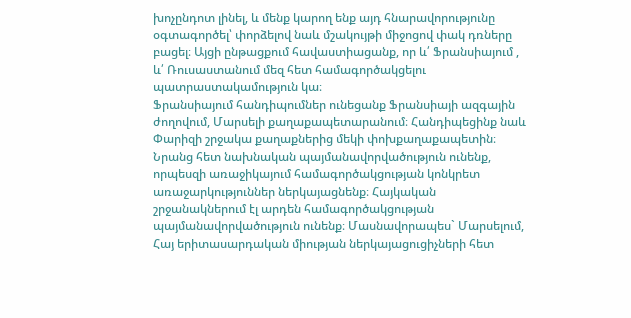խոչընդոտ լինել, և մենք կարող ենք այդ հնարավորությունը օգտագործել՝ փորձելով նաև մշակույթի միջոցով փակ դռները բացել։ Այցի ընթացքում հավաստիացանք, որ և՛ Ֆրանսիայում , և՛ Ռուսաստանում մեզ հետ համագործակցելու պատրաստակամություն կա։
Ֆրանսիայում հանդիպումներ ունեցանք Ֆրանսիայի ազգային ժողովում, Մարսելի քաղաքապետարանում։ Հանդիպեցինք նաև Փարիզի շրջակա քաղաքներից մեկի փոխքաղաքապետին։ Նրանց հետ նախնական պայմանավորվածություն ունենք, որպեսզի առաջիկայում համագործակցության կոնկրետ առաջարկություններ ներկայացնենք։ Հայկական շրջանակներում էլ արդեն համագործակցության պայմանավորվածություն ունենք։ Մասնավորապես` Մարսելում, Հայ երիտասարդական միության ներկայացուցիչների հետ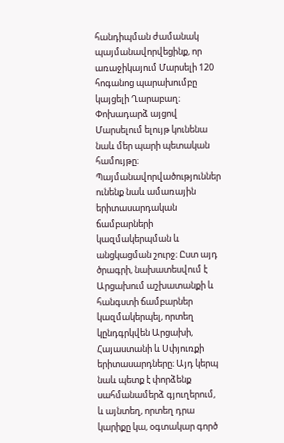հանդիպման ժամանակ պայմանավորվեցինք, որ առաջիկայում Մարսելի 120 հոգանոց պարախումբը կայցելի Ղարաբաղ։ Փոխադարձ այցով Մարսելում ելույթ կունենա նաև մեր պարի պետական համույթը։
Պայմանավորվածություններ ունենք նաև ամառային երիտասարդական ճամբարների կազմակերպման և անցկացման շուրջ։ Ըստ այդ ծրագրի, նախատեսվում է Արցախում աշխատանքի և հանգստի ճամբարներ կազմակերպել, որտեղ կընդգրկվեն Արցախի, Հայաստանի և Սփյուռքի երիտասարդները։ Այդ կերպ նաև պետք է փորձենք սահմանամերձ գյուղերում, և այնտեղ, որտեղ դրա կարիքը կա, օգտակար գործ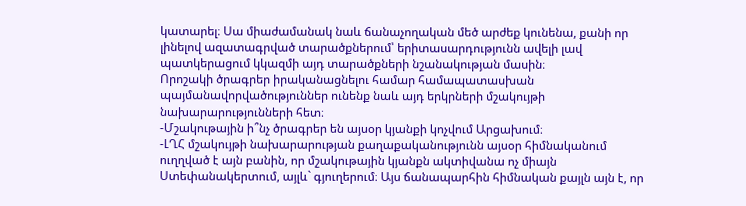կատարել։ Սա միաժամանակ նաև ճանաչողական մեծ արժեք կունենա, քանի որ լինելով ազատագրված տարածքներում՝ երիտասարդությունն ավելի լավ պատկերացում կկազմի այդ տարածքների նշանակության մասին։
Որոշակի ծրագրեր իրականացնելու համար համապատասխան պայմանավորվածություններ ունենք նաև այդ երկրների մշակույթի նախարարությունների հետ։
-Մշակութային ի՞նչ ծրագրեր են այսօր կյանքի կոչվում Արցախում։
-ԼՂՀ մշակույթի նախարարության քաղաքականությունն այսօր հիմնականում ուղղված է այն բանին, որ մշակութային կյանքն ակտիվանա ոչ միայն Ստեփանակերտում, այլև` գյուղերում։ Այս ճանապարհին հիմնական քայլն այն է, որ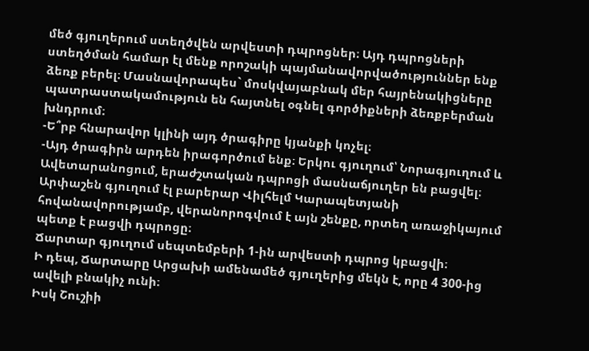մեծ գյուղերում ստեղծվեն արվեստի դպրոցներ։ Այդ դպրոցների ստեղծման համար էլ մենք որոշակի պայմանավորվածություններ ենք ձեռք բերել։ Մասնավորապես` մոսկվայաբնակ մեր հայրենակիցները պատրաստակամություն են հայտնել օգնել գործիքների ձեռքբերման խնդրում։
-Ե՞րբ հնարավոր կլինի այդ ծրագիրը կյանքի կոչել։
-Այդ ծրագիրն արդեն իրագործում ենք։ Երկու գյուղում՝ Նորագյուղում և Ավետարանոցում, երաժշտական դպրոցի մասնաճյուղեր են բացվել։
Արփաշեն գյուղում էլ բարերար Վիլհելմ Կարապետյանի հովանավորությամբ, վերանորոգվում է այն շենքը, որտեղ առաջիկայում պետք է բացվի դպրոցը։
Ճարտար գյուղում սեպտեմբերի 1-ին արվեստի դպրոց կբացվի։
Ի դեպ, Ճարտարը Արցախի ամենամեծ գյուղերից մեկն է, որը 4 300-ից ավելի բնակիչ ունի։
Իսկ Շուշիի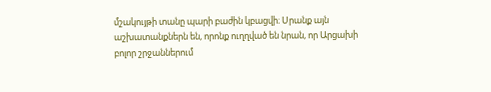մշակույթի տանը պարի բաժին կբացվի։ Սրանք այն աշխատանքներն են, որոնք ուղղված են նրան, որ Արցախի բոլոր շրջաններում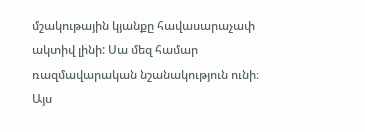մշակութային կյանքը հավասարաչափ ակտիվ լինի: Սա մեզ համար ռազմավարական նշանակություն ունի։ Այս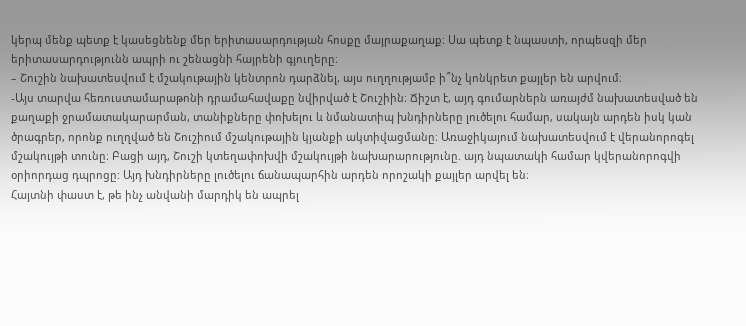կերպ մենք պետք է կասեցնենք մեր երիտասարդության հոսքը մայրաքաղաք։ Սա պետք է նպաստի, որպեսզի մեր երիտասարդությունն ապրի ու շենացնի հայրենի գյուղերը։
– Շուշին նախատեսվում է մշակութային կենտրոն դարձնել, այս ուղղությամբ ի՞նչ կոնկրետ քայլեր են արվում։
-Այս տարվա հեռուստամարաթոնի դրամահավաքը նվիրված է Շուշիին։ Ճիշտ է, այդ գումարներն առայժմ նախատեսված են քաղաքի ջրամատակարարման, տանիքները փոխելու և նմանատիպ խնդիրները լուծելու համար, սակայն արդեն իսկ կան ծրագրեր, որոնք ուղղված են Շուշիում մշակութային կյանքի ակտիվացմանը։ Առաջիկայում նախատեսվում է վերանորոգել մշակույթի տունը։ Բացի այդ, Շուշի կտեղափոխվի մշակույթի նախարարությունը. այդ նպատակի համար կվերանորոգվի օրիորդաց դպրոցը: Այդ խնդիրները լուծելու ճանապարհին արդեն որոշակի քայլեր արվել են։
Հայտնի փաստ է, թե ինչ անվանի մարդիկ են ապրել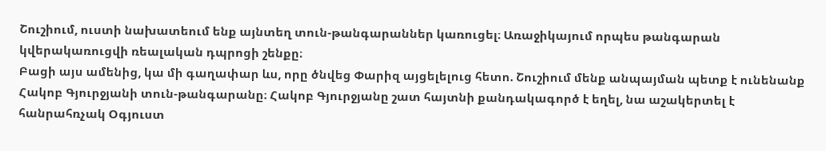Շուշիում, ուստի նախատեում ենք այնտեղ տուն-թանգարաններ կառուցել։ Առաջիկայում որպես թանգարան կվերակառուցվի ռեալական դպրոցի շենքը։
Բացի այս ամենից, կա մի գաղափար ևս, որը ծնվեց Փարիզ այցելելուց հետո. Շուշիում մենք անպայման պետք է ունենանք Հակոբ Գյուրջյանի տուն-թանգարանը։ Հակոբ Գյուրջյանը շատ հայտնի քանդակագործ է եղել, նա աշակերտել է հանրահռչակ Օգյուստ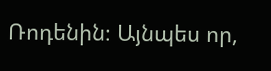Ռոդենին։ Այնպես որ,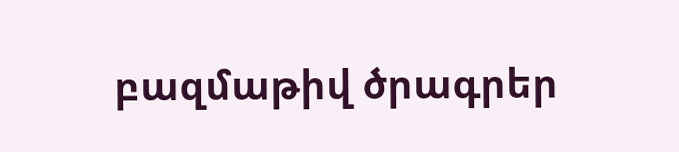բազմաթիվ ծրագրեր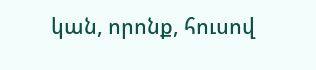կան, որոնք, հուսով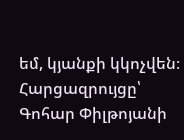եմ, կյանքի կկոչվեն։
Հարցազրույցը՝ Գոհար Փիլթոյանի